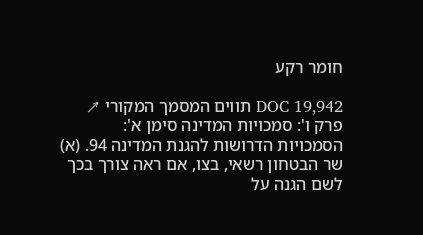חומר רקע

DOC 19,942 תווים המסמך המקורי ↗
פרק ו': סמכויות המדינה סימן א': הסמכויות הדרושות להגנת המדינה 94. (א) שר הבטחון רשאי, בצו, אם ראה צורך בכך לשם הגנה על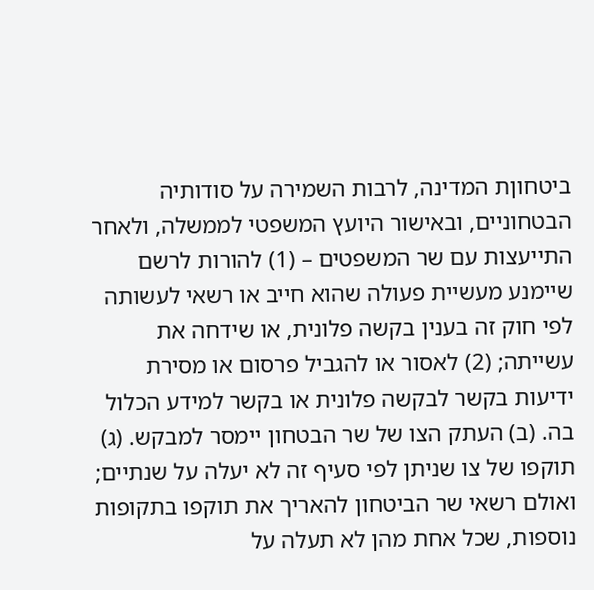ביטחוןת המדינה, לרבות השמירה על סודותיה הבטחוניים, ובאישור היועץ המשפטי לממשלה, ולאחר התייעצות עם שר המשפטים – (1) להורות לרשם שיימנע מעשיית פעולה שהוא חייב או רשאי לעשותה לפי חוק זה בענין בקשה פלונית, או שידחה את עשייתה; (2) לאסור או להגביל פרסום או מסירת ידיעות בקשר לבקשה פלונית או בקשר למידע הכלול בה. (ב) העתק הצו של שר הבטחון יימסר למבקש. (ג) תוקפו של צו שניתן לפי סעיף זה לא יעלה על שנתיים; ואולם רשאי שר הביטחון להאריך את תוקפו בתקופות נוספות, שכל אחת מהן לא תעלה על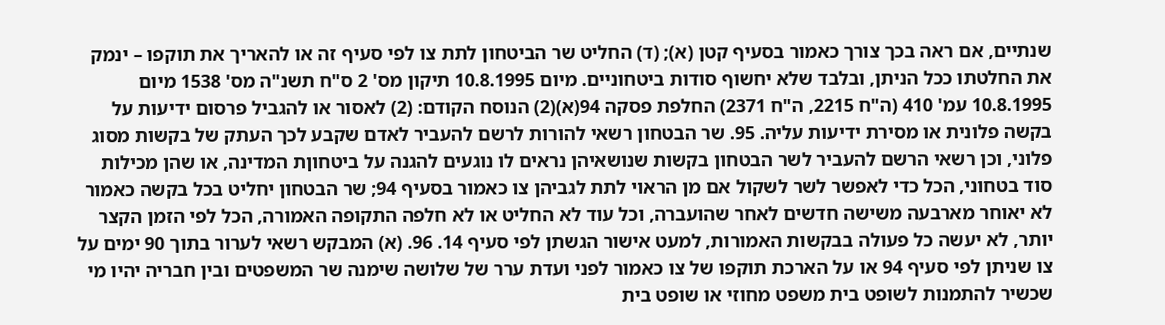שנתיים, אם ראה בכך צורך כאמור בסעיף קטן (א); (ד) החליט שר הביטחון לתת צו לפי סעיף זה או להאריך את תוקפו – ינמק את החלטתו ככל הניתן, ובלבד שלא יחשוף סודות ביטחוניים. מיום 10.8.1995 תיקון מס' 2 ס"ח תשנ"ה מס' 1538 מיום 10.8.1995 עמ' 410 (ה"ח 2215, ה"ח 2371) החלפת פסקה 94(א)(2) הנוסח הקודם: (2) לאסור או להגביל פרסום ידיעות על בקשה פלונית או מסירת ידיעות עליה. 95. שר הבטחון רשאי להורות לרשם להעביר לאדם שקבע לכך העתק של בקשות מסוג פלוני, וכן רשאי הרשם להעביר לשר הבטחון בקשות שנושאיהן נראים לו נוגעים להגנה על ביטחוןת המדינה, או שהן מכילות סוד בטחוני, הכל כדי לאפשר לשר לשקול אם מן הראוי לתת לגביהן צו כאמור בסעיף 94; שר הבטחון יחליט בכל בקשה כאמור לא יאוחר מארבעה משישה חדשים לאחר שהועברה, וכל עוד לא החליט או לא חלפה התקופה האמורה, הכל לפי הזמן הקצר יותר, לא יעשה כל פעולה בבקשות האמורות, למעט אישור הגשתן לפי סעיף 14. 96. (א) המבקש רשאי לערור בתוך 90 ימים על צו שניתן לפי סעיף 94 או על הארכת תוקפו של צו כאמור לפני ועדת ערר של שלושה שימנה שר המשפטים ובין חבריה יהיו מי שכשיר להתמנות לשופט בית משפט מחוזי או שופט בית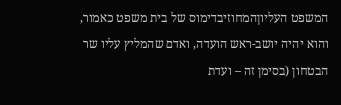המשפט העליוןהמחוזיבדימוס של בית משפט כאמור, והוא יהיה יושב-ראש הועדה, ואדם שהמליץ עליו שר הבטחון (בסימן זה – ועדת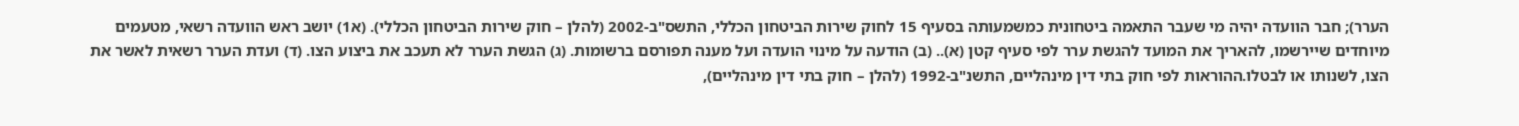הערר); חבר הוועדה יהיה מי שעבר התאמה ביטחונית כמשמעותה בסעיף 15 לחוק שירות הביטחון הכללי, התשס"ב-2002 (להלן – חוק שירות הביטחון הכללי). (א1) יושב ראש הוועדה רשאי, מטעמים מיוחדים שיירשמו, להאריך את המועד להגשת ערר לפי סעיף קטן (א).. (ב) הודעה על מינוי הועדה ועל מענה תפורסם ברשומות. (ג) הגשת הערר לא תעכב את ביצוע הצו. (ד) ועדת הערר רשאית לאשר את הצו, לשנותו או לבטלו.ההוראות לפי חוק בתי דין מינהליים, התשנ"ב-1992 (להלן – חוק בתי דין מינהליים),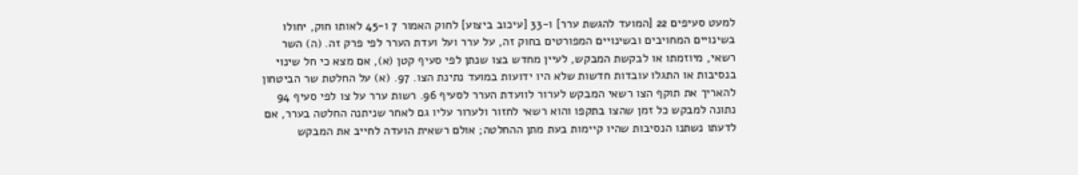למעט סעיפים 22 [המועד להגשת ערר] ו-33 [עיכוב ביצוע] לחוק האמור 7 ו-45 לאותו חוק, יחולו בשינויים המחויבים ובשינויים המפורטים בחוק זה, על ערר ועל ועדת הערר לפי פרק זה. (ה) השר רשאי, מיוזמתו או לבקשת המבקש, לעיין מחדש בצו שנתן לפי סעיף קטן (א), אם מצא כי חל שינוי בנסיבות או התגלו עובדות חדשות שלא היו ידועות במועד נתינת הצו. 97. (א) על החלטת שר הביטחון להאריך את תוקף הצו רשאי המבקש לערור לוועדת הערר לסעיף 96. רשות ערר על צו לפי סעיף 94 נתונה למבקש כל זמן שהצו בתקפו והוא רשאי לחזור ולערור עליו גם לאחר שניתנה החלטה בערר, אם לדעתו נשתנו הנסיבות שהיו קיימות בעת מתן ההחלטה; אולם רשאית הועדה לחייב את המבקש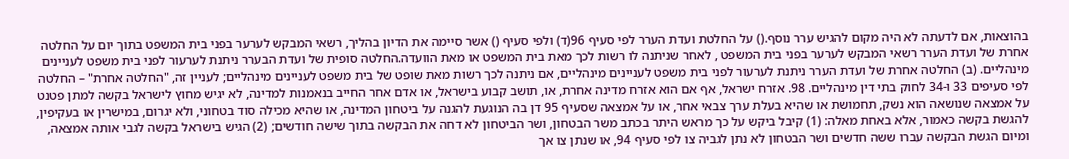בהוצאות, אם לדעתה לא היה מקום להגיש ערר נוסף.() על החלטת ועדת הערר לפי סעיף 96(ד) ולפי סעיף () אשר סיימה את הדיון בהליך, רשאי המבקש לערער בפני בית המשפט בתוך יום על החלטה אחרת של ועדת הערר רשאי המבקש לערער בפני בית המשפט , לאחר שניתנה לו רשות לכך מאת בית המשפט או מאת הוועדה.החלטה סופית של ועדת הבערר ניתנת לערעור לפני בית משפט לעניינים מינהליים. (ב) החלטה אחרת של ועדת הערר ניתנת לערעור לפני בית משפט לעניינים מינהליים, אם ניתנה לכך רשות מאת שופט של בית משפט לעניינים מינהליים; לעניין זה, "החלטה אחרת" – החלטה לפי סעיפים 33 ו-34 לחוק בתי דין מינהליים. 98. אזרח ישראל, אף אם הוא אזרח מדינה אחרת, או, תושב קבוע בישראל, או אדם אחר החייב בנאמנות למדינה, לא יגיש מחוץ לישראל בקשה למתן פטנט על אמצאה שנושאה הוא נשק, תחמושת או שהיא בעלת ערך צבאי אחר, או על אמצאה שסעיף 95 דן בה הנוגעת להגנה על ביטחון המדינה, או שהיא מכילה סוד בטחוני, ולא יגרום, במישרין או בעקיפין, להגשת בקשה כאמור, אלא באחת מאלה: (1) קיבל ביקש על כך מראש היתר בכתב משר הבטחון, ושר הביטחון לא דחה את הבקשה בתוך שישה חודשים; (2) הגיש בישראל בקשה לגבי אותה אמצאה, ומיום הגשת הבקשה עברו ששה חדשים ושר הבטחון לא נתן לגביה צו לפי סעיף 94, או שנתן צו אך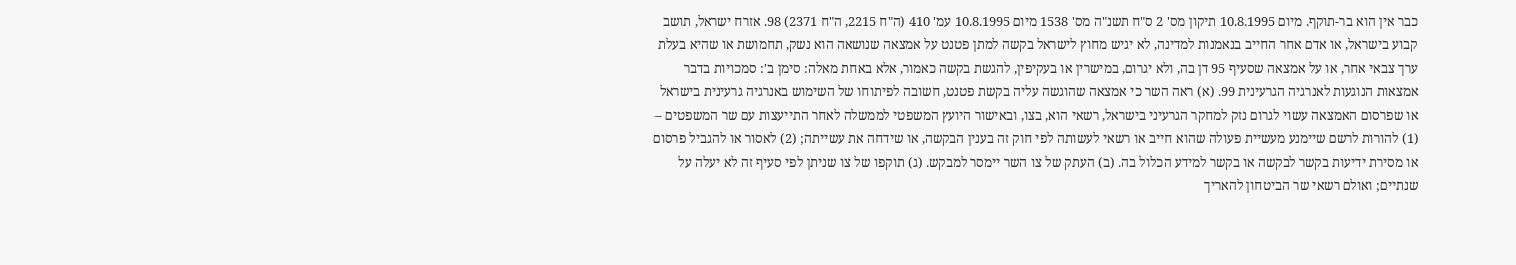כבר אין הוא בר-תוקף. מיום 10.8.1995 תיקון מס' 2 ס"ח תשנ"ה מס' 1538 מיום 10.8.1995 עמ' 410 (ה"ח 2215, ה"ח 2371) 98. אזרח ישראל, תושב קבוע בישראל, או אדם אחר החייב בנאמנות למדינה, לא יגיש מחוץ לישראל בקשה למתן פטנט על אמצאה שנושאה הוא נשק, תחמושת או שהיא בעלת ערך צבאי אחר, או על אמצאה שסעיף 95 דן בה, ולא יגרום, במישרין או בעקיפין, להגשת בקשה כאמור, אלא באחת מאלה: סימן ב': סמכויות בדבר אמצאות הנוגעות לאנרגיה הגרעינית 99. (א) ראה השר כי אמצאה שהוגשה עליה בקשת פטנט, חשובה לפיתוחו של השימוש באנרגיה גרעינית בישראל או שפרסום האמצאה עשוי לגרום נזק למחקר הגרעיני בישראל, רשאי הוא, בצו, ובאישור היועץ המשפטי לממשלה לאחר התייעצות עם שר המשפטים – (1) להורות לרשם שיימנע מעשיית פעולה שהוא חייב או רשאי לעשותה לפי חוק זה בענין הבקשה, או שידחה את עשייתה; (2) לאסור או להגביל פרסום או מסירת ידיעות בקשר לבקשה או בקשר למידע הכלול בה. (ב) העתק של צו השר יימסר למבקש. (ג) תוקפו של צו שניתן לפי סעיף זה לא יעלה על שנתיים; ואולם רשאי שר הביטחון להאריך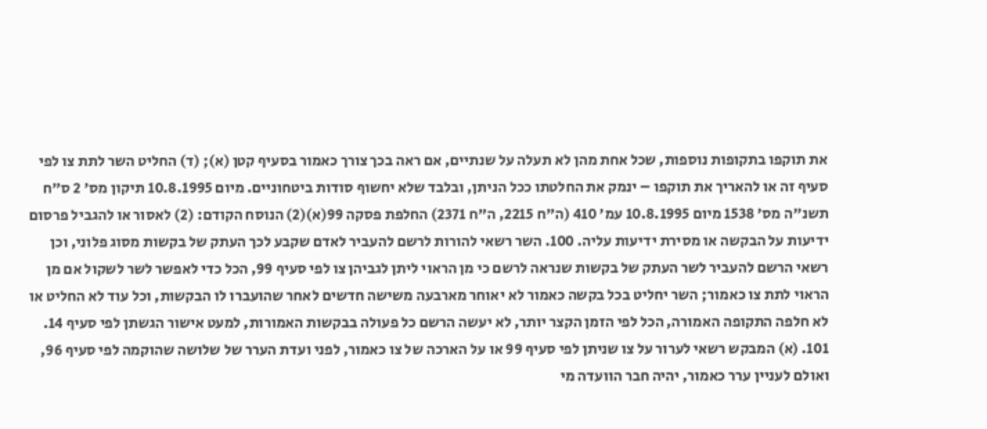את תוקפו בתקופות נוספות, שכל אחת מהן לא תעלה על שנתיים, אם ראה בכך צורך כאמור בסעיף קטן (א); (ד) החליט השר לתת צו לפי סעיף זה או להאריך את תוקפו – ינמק את החלטתו ככל הניתן, ובלבד שלא יחשוף סודות ביטחוניים. מיום 10.8.1995 תיקון מס' 2 ס"ח תשנ"ה מס' 1538 מיום 10.8.1995 עמ' 410 (ה"ח 2215, ה"ח 2371) החלפת פסקה 99(א)(2) הנוסח הקודם: (2) לאסור או להגביל פרסום ידיעות על הבקשה או מסירת ידיעות עליה. 100. השר רשאי להורות לרשם להעביר לאדם שקבע לכך העתק של בקשות מסוג פלוני, וכן רשאי הרשם להעביר לשר העתק של בקשות שנראה לרשם כי מן הראוי ליתן לגביהן צו לפי סעיף 99, הכל כדי לאפשר לשר לשקול אם מן הראוי לתת צו כאמור; השר יחליט בכל בקשה כאמור לא יאוחר מארבעה משישה חדשים לאחר שהועברו לו הבקשות, וכל עוד לא החליט או לא חלפה התקופה האמורה, הכל לפי הזמן הקצר יותר, לא יעשה הרשם כל פעולה בבקשות האמורות, למעט אישור הגשתן לפי סעיף 14. 101. (א) המבקש רשאי לערור על צו שניתן לפי סעיף 99 או על הארכה של צו כאמור, לפני ועדת הערר של שלושה שהוקמה לפי סעיף 96, ואולם לעניין ערר כאמור, יהיה חבר הוועדה מי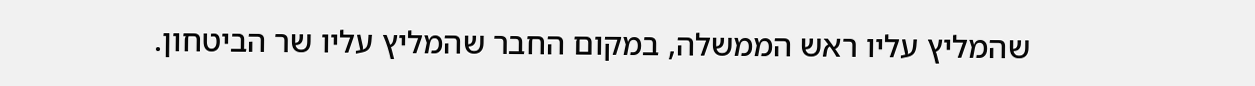שהמליץ עליו ראש הממשלה, במקום החבר שהמליץ עליו שר הביטחון.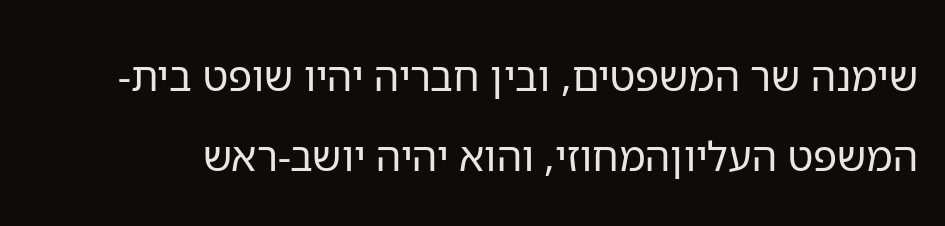שימנה שר המשפטים, ובין חבריה יהיו שופט בית-המשפט העליוןהמחוזי, והוא יהיה יושב-ראש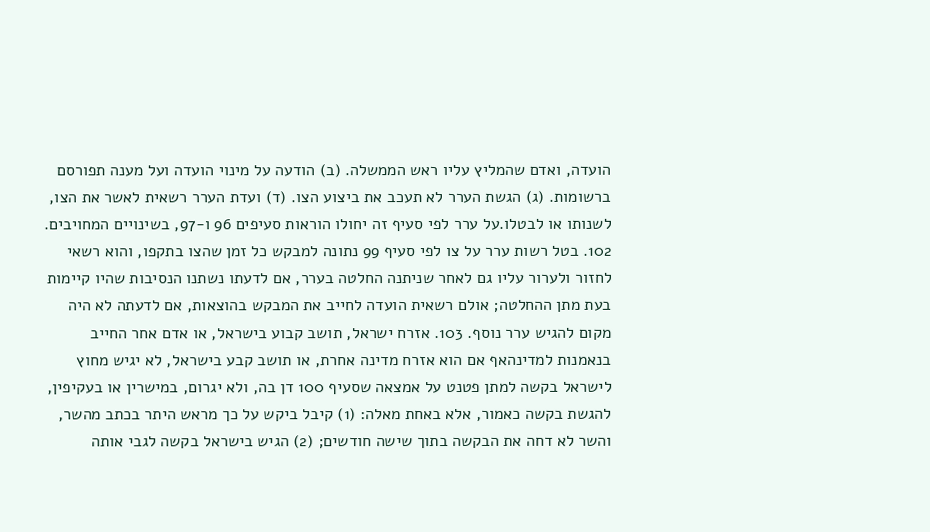הועדה, ואדם שהמליץ עליו ראש הממשלה. (ב) הודעה על מינוי הועדה ועל מענה תפורסם ברשומות. (ג) הגשת הערר לא תעכב את ביצוע הצו. (ד) ועדת הערר רשאית לאשר את הצו, לשנותו או לבטלו.על ערר לפי סעיף זה יחולו הוראות סעיפים 96 ו-97, בשינויים המחויבים. 102. בטל רשות ערר על צו לפי סעיף 99 נתונה למבקש כל זמן שהצו בתקפו, והוא רשאי לחזור ולערור עליו גם לאחר שניתנה החלטה בערר, אם לדעתו נשתנו הנסיבות שהיו קיימות בעת מתן ההחלטה; אולם רשאית הועדה לחייב את המבקש בהוצאות, אם לדעתה לא היה מקום להגיש ערר נוסף. 103. אזרח ישראל, תושב קבוע בישראל, או אדם אחר החייב בנאמנות למדינהאף אם הוא אזרח מדינה אחרת, או תושב קבע בישראל, לא יגיש מחוץ לישראל בקשה למתן פטנט על אמצאה שסעיף 100 דן בה, ולא יגרום, במישרין או בעקיפין, להגשת בקשה כאמור, אלא באחת מאלה: (1) קיבל ביקש על כך מראש היתר בכתב מהשר, והשר לא דחה את הבקשה בתוך שישה חודשים; (2) הגיש בישראל בקשה לגבי אותה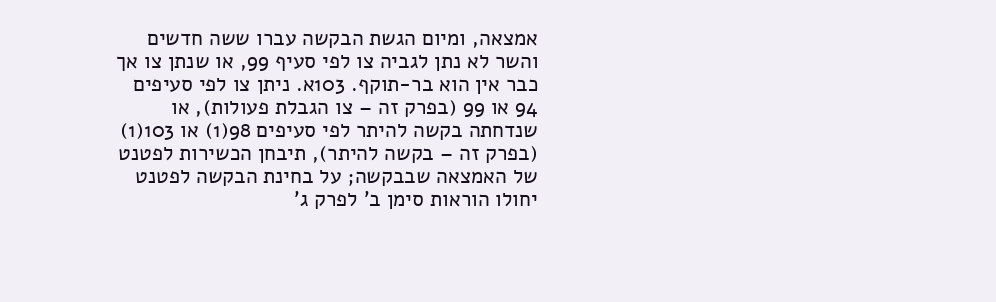אמצאה, ומיום הגשת הבקשה עברו ששה חדשים והשר לא נתן לגביה צו לפי סעיף 99, או שנתן צו אך כבר אין הוא בר-תוקף. 103א. ניתן צו לפי סעיפים 94 או 99 (בפרק זה – צו הגבלת פעולות), או שנדחתה בקשה להיתר לפי סעיפים 98(1) או 103(1) (בפרק זה – בקשה להיתר), תיבחן הכשירות לפטנט של האמצאה שבבקשה; על בחינת הבקשה לפטנט יחולו הוראות סימן ב' לפרק ג'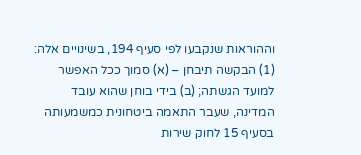וההוראות שנקבעו לפי סעיף 194, בשינויים אלה: (1) הבקשה תיבחן – (א) סמוך ככל האפשר למועד הגשתה; (ב) בידי בוחן שהוא עובד המדינה, שעבר התאמה ביטחונית כמשמעותה בסעיף 15 לחוק שירות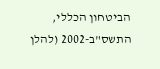הביטחון הכללי, התשס"ב-2002 (להלן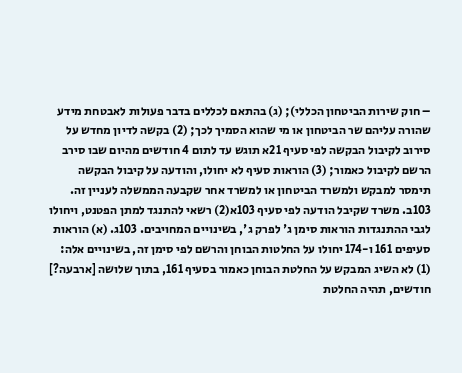– חוק שירות הביטחון הכללי); (ג) בהתאם לכללים בדבר פעולות לאבטחת מידע שהורה עליהם שר הביטחון או מי שהוא הסמיך לכך; (2) בקשה לדיון מחדש על סירוב לקיבול הבקשה לפי סעיף 21א תוגש עד לתום 4 חודשים מהיום שבו סירב הרשם לקיבול כאמור; (3) הוראות סעיף לא יחולו, והודעה על קיבול הבקשה תימסר למבקש ולמשרד הביטחון או למשרד אחר שקבעה הממשלה לעניין זה. 103ב. משרד שקיבל הודעה לפי סעיף 103א(2) רשאי להתנגד למתן הפטנט, ויחולו לגבי ההתנגדות הוראות סימן ג' לפרק ג', בשינויים המחויבים. 103ג. (א) הוראות סעיפים 161 ו-174 יחולו על החלטות הבוחן והרשם לפי סימן זה, בשינויים אלה: (1) לא השיג המבקש על החלטת הבוחן כאמור בסעיף 161, בתוך שלושה [ארבעה?] חודשים, תהיה החלטת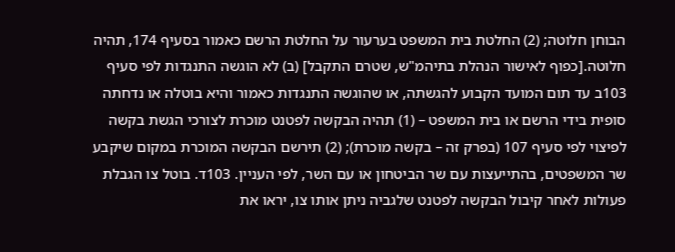הבוחן חלוטה; (2) החלטת בית המשפט בערעור על החלטת הרשם כאמור בסעיף 174, תהיה חלוטה.[כפוף לאישור הנהלת בתיהמ"ש, שטרם התקבל] (ב) לא הוגשה התנגדות לפי סעיף 103ב עד תום המועד הקבוע להגשתה, או שהוגשה התנגדות כאמור והיא בוטלה או נדחתה סופית בידי הרשם או בית המשפט – (1) תהיה הבקשה לפטנט מוכרת לצורכי הגשת בקשה לפיצוי לפי סעיף 107 (בפרק זה – בקשה מוכרת); (2) תירשם הבקשה המוכרת במקום שיקבע שר המשפטים, בהתייעצות עם שר הביטחון או עם השר, לפי העניין. 103ד. בוטל צו הגבלת פעולות לאחר קיבול הבקשה לפטנט שלגביה ניתן אותו צו, יראו את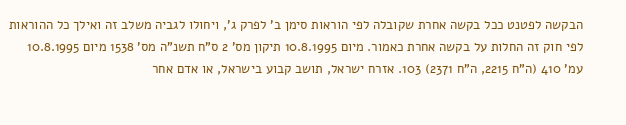הבקשה לפטנט ככל בקשה אחרת שקובלה לפי הוראות סימן ב' לפרק ג', ויחולו לגביה משלב זה ואילך כל ההוראות לפי חוק זה החלות על בקשה אחרת כאמור. מיום 10.8.1995 תיקון מס' 2 ס"ח תשנ"ה מס' 1538 מיום 10.8.1995 עמ' 410 (ה"ח 2215, ה"ח 2371) 103. אזרח ישראל, תושב קבוע בישראל, או אדם אחר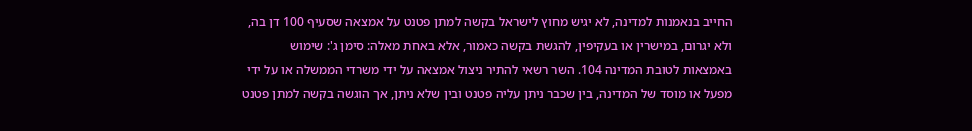החייב בנאמנות למדינה, לא יגיש מחוץ לישראל בקשה למתן פטנט על אמצאה שסעיף 100 דן בה, ולא יגרום, במישרין או בעקיפין, להגשת בקשה כאמור, אלא באחת מאלה: סימן ג': שימוש באמצאות לטובת המדינה 104. השר רשאי להתיר ניצול אמצאה על ידי משרדי הממשלה או על ידי מפעל או מוסד של המדינה, בין שכבר ניתן עליה פטנט ובין שלא ניתן, אך הוגשה בקשה למתן פטנט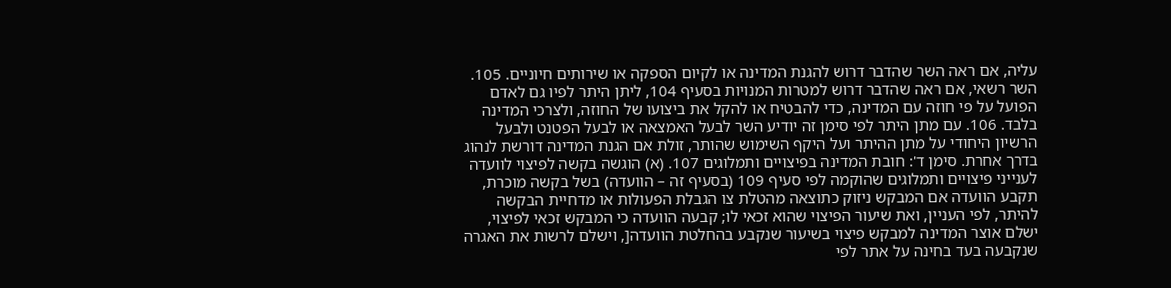עליה, אם ראה השר שהדבר דרוש להגנת המדינה או לקיום הספקה או שירותים חיוניים. 105. השר רשאי, אם ראה שהדבר דרוש למטרות המנויות בסעיף 104, ליתן היתר לפיו גם לאדם הפועל על פי חוזה עם המדינה, כדי להבטיח או להקל את ביצועו של החוזה, ולצרכי המדינה בלבד. 106. עם מתן היתר לפי סימן זה יודיע השר לבעל האמצאה או לבעל הפטנט ולבעל הרשיון היחודי על מתן ההיתר ועל היקף השימוש שהותר, זולת אם הגנת המדינה דורשת לנהוג בדרך אחרת. סימן ד': חובת המדינה בפיצויים ותמלוגים 107. (א) הוגשה בקשה לפיצוי לוועדה לענייני פיצויים ותמלוגים שהוקמה לפי סעיף 109 (בסעיף זה – הוועדה) בשל בקשה מוכרת, תקבע הוועדה אם המבקש ניזוק כתוצאה מהטלת צו הגבלת הפעולות או מדחיית הבקשה להיתר, לפי העניין, ואת שיעור הפיצוי שהוא זכאי לו; קבעה הוועדה כי המבקש זכאי לפיצוי, ישלם אוצר המדינה למבקש פיצוי בשיעור שנקבע בהחלטת הוועדה[, וישלם לרשות את האגרה שנקבעה בעד בחינה על אתר לפי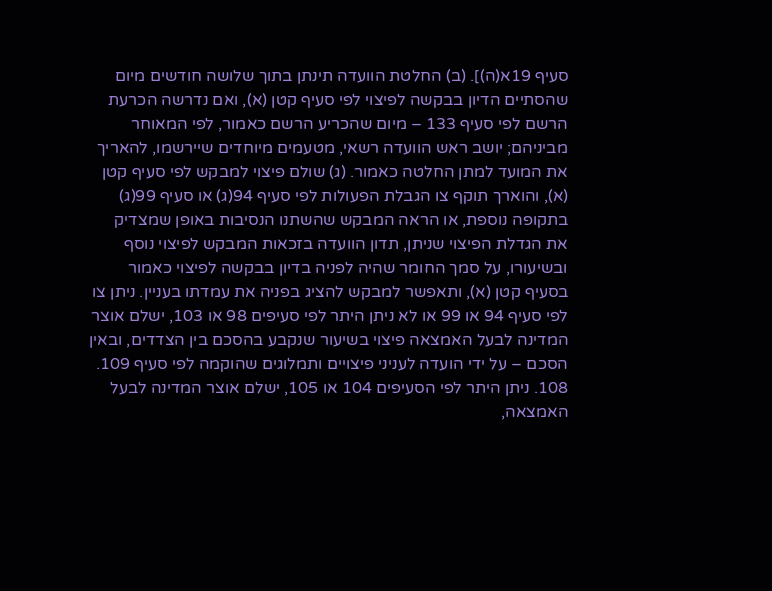סעיף 19א(ה)]. (ב) החלטת הוועדה תינתן בתוך שלושה חודשים מיום שהסתיים הדיון בבקשה לפיצוי לפי סעיף קטן (א), ואם נדרשה הכרעת הרשם לפי סעיף 133 – מיום שהכריע הרשם כאמור, לפי המאוחר מביניהם; יושב ראש הוועדה רשאי, מטעמים מיוחדים שיירשמו, להאריך את המועד למתן החלטה כאמור. (ג) שולם פיצוי למבקש לפי סעיף קטן (א), והוארך תוקף צו הגבלת הפעולות לפי סעיף 94(ג) או סעיף 99(ג) בתקופה נוספת, או הראה המבקש שהשתנו הנסיבות באופן שמצדיק את הגדלת הפיצוי שניתן, תדון הוועדה בזכאות המבקש לפיצוי נוסף ובשיעורו, על סמך החומר שהיה לפניה בדיון בבקשה לפיצוי כאמור בסעיף קטן (א), ותאפשר למבקש להציג בפניה את עמדתו בעניין. ניתן צו לפי סעיף 94 או 99 או לא ניתן היתר לפי סעיפים 98 או 103, ישלם אוצר המדינה לבעל האמצאה פיצוי בשיעור שנקבע בהסכם בין הצדדים, ובאין הסכם – על ידי הועדה לעניני פיצויים ותמלוגים שהוקמה לפי סעיף 109. 108. ניתן היתר לפי הסעיפים 104 או 105, ישלם אוצר המדינה לבעל האמצאה,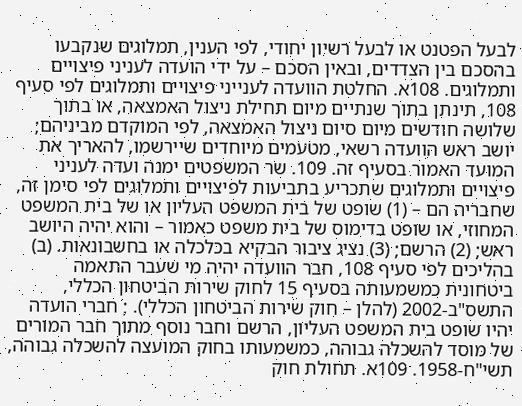לבעל הפטנט או לבעל רשיון יחודי, לפי הענין, תמלוגים שנקבעו בהסכם בין הצדדים, ובאין הסכם – על ידי הועדה לעניני פיצויים ותמלוגים. 108א. החלטת הוועדה לענייני פיצויים ותמלוגים לפי סעיף 108, תינתן בתוך שנתיים מיום תחילת ניצול האמצאה, או בתוך שלושה חודשים מיום סיום ניצול האמצאה, לפי המוקדם מביניהם; יושב ראש הוועדה רשאי, מטעמים מיוחדים שיירשמו, להאריך את המועד האמור בסעיף זה. 109. שר המשפטים ימנה ועדה לעניני פיצויים ותמלוגים שתכריע בתביעות לפיצויים ותמלוגים לפי סימן זה, שחבריה הם – (1) שופט של בית המשפט העליון או של בית המשפט המחוזי, או שופט בדימוס של בית משפט כאמור – והוא יהיה היושב ראש; (2) הרשם; (3) נציג ציבור הבקיא בכלכלה או בחשבונאות. (ב) בהליכים לפי סעיף 108, חבר הוועדה יהיה מי שעבר התאמה ביטחונית כמשמעותה בסעיף 15 לחוק שירות הביטחון הכללי, התשס"ב-2002 (להלן – חוק שירות הביטחון הכללי). ; חברי הועדה יהיו שופט בית המשפט העליון, הרשם וחבר נוסף מתוך חבר המורים של מוסד להשכלה גבוהה, כמשמעותו בחוק המועצה להשכלה גבוהה, תשי"ח-1958. 109א. תחולת חוק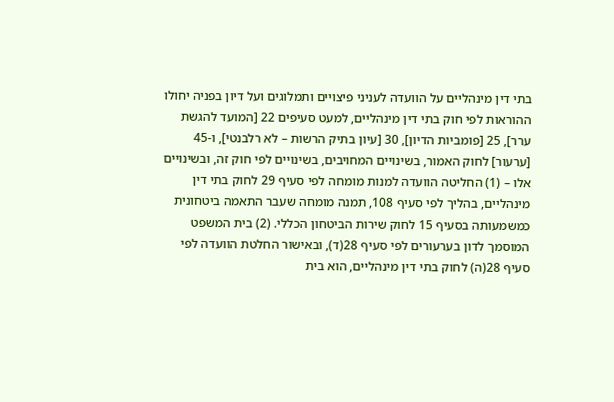בתי דין מינהליים על הוועדה לעניני פיצויים ותמלוגים ועל דיון בפניה יחולו ההוראות לפי חוק בתי דין מינהליים, למעט סעיפים 22 [המועד להגשת ערר], 25 [פומביות הדיון], 30 [עיון בתיק הרשות – לא רלבנטי], ו-45 [ערעור] לחוק האמור, בשינויים המחויבים, בשינויים לפי חוק זה, ובשינויים אלו – (1) החליטה הוועדה למנות מומחה לפי סעיף 29 לחוק בתי דין מינהליים, בהליך לפי סעיף 108, תמנה מומחה שעבר התאמה ביטחונית כמשמעותה בסעיף 15 לחוק שירות הביטחון הכללי. (2) בית המשפט המוסמך לדון בערעורים לפי סעיף 28(ד), ובאישור החלטת הוועדה לפי סעיף 28(ה) לחוק בתי דין מינהליים, הוא בית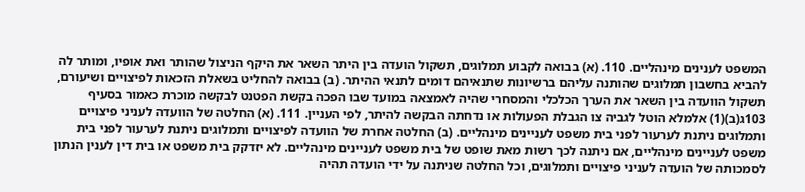המשפט לענינים מינהליים. 110. (א) בבואה לקבוע תמלוגים, תשקול הועדה בין היתר השאר את היקף הניצול שהותר ואת אופיו, ומותר לה להביא בחשבון תמלוגים שהותנה עליהם ברשיונות שתנאיהם דומים לתנאי ההיתר. (ב) בבואה להחליט בשאלת הזכאות לפיצויים ושיעורם, תשקול הוועדה בין השאר את הערך הכלכלי והמסחרי שהיה לאמצאה במועד שבו הפכה בקשת הפטנט לבקשה מוכרת כאמור בסעיף 103ג(ב)(1) אלמלא הוטל לגביה צו הגבלת הפעולות או נדחתה הבקשה להיתר, לפי העניין. 111. (א) החלטה של הוועדה לעניני פיצויים ותמלוגים ניתנת לערעור לפני בית משפט לעניינים מינהליים. (ב) החלטה אחרת של הוועדה לפיצויים ותמלוגים ניתנת לערעור לפני בית משפט לעניינים מינהליים, אם ניתנה לכך רשות מאת שופט של בית משפט לעניינים מינהליים. לא יזדקק בית משפט או בית דין לענין הנתון לסמכותה של הועדה לעניני פיצויים ותמלוגים, וכל החלטה שניתנה על ידי הועדה תהיה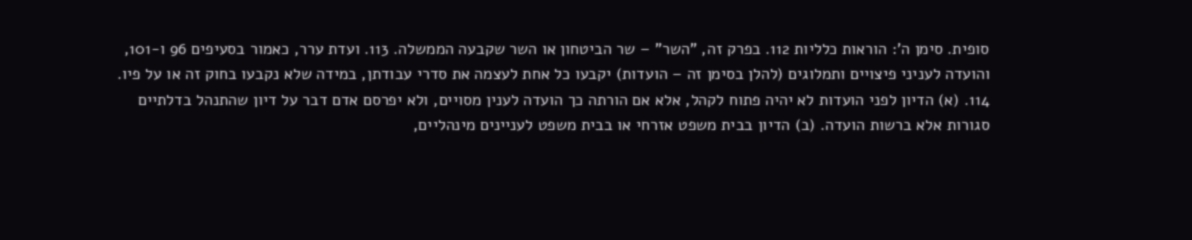סופית. סימן ה': הוראות כלליות 112. בפרק זה, "השר" – שר הביטחון או השר שקבעה הממשלה. 113. ועדת ערר, כאמור בסעיפים 96 ו-101, והועדה לעניני פיצויים ותמלוגים (להלן בסימן זה – הועדות) יקבעו כל אחת לעצמה את סדרי עבודתן, במידה שלא נקבעו בחוק זה או על פיו. 114. (א) הדיון לפני הועדות לא יהיה פתוח לקהל, אלא אם הורתה כך הועדה לענין מסויים, ולא יפרסם אדם דבר על דיון שהתנהל בדלתיים סגורות אלא ברשות הועדה. (ב) הדיון בבית משפט אזרחי או בבית משפט לעניינים מינהליים,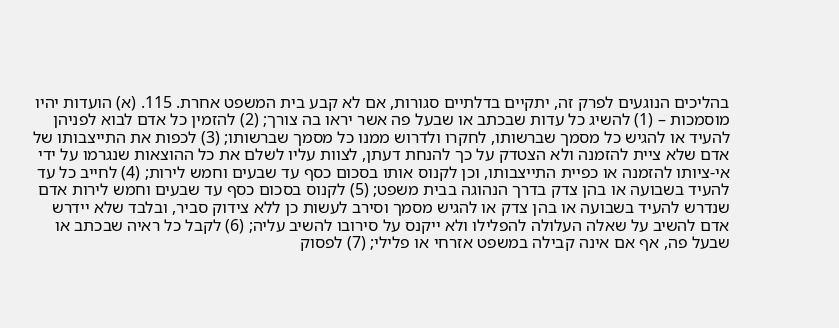בהליכים הנוגעים לפרק זה, יתקיים בדלתיים סגורות, אם לא קבע בית המשפט אחרת. 115. (א) הועדות יהיו מוסמכות – (1) להשיג כל עדות שבכתב או שבעל פה אשר יראו בה צורך; (2) להזמין כל אדם לבוא לפניהן להעיד או להגיש כל מסמך שברשותו, לחקרו ולדרוש ממנו כל מסמך שברשותו; (3) לכפות את התייצבותו של אדם שלא ציית להזמנה ולא הצטדק על כך להנחת דעתן, לצוות עליו לשלם את כל ההוצאות שנגרמו על ידי אי-ציותו להזמנה או כפיית התייצבותו, וכן לקנוס אותו בסכום כסף עד שבעים וחמש לירות; (4) לחייב כל עד להעיד בשבועה או בהן צדק בדרך הנהוגה בבית משפט; (5) לקנוס בסכום כסף עד שבעים וחמש לירות אדם שנדרש להעיד בשבועה או בהן צדק או להגיש מסמך וסירב לעשות כן ללא צידוק סביר, ובלבד שלא יידרש אדם להשיב על שאלה העלולה להפלילו ולא ייקנס על סירובו להשיב עליה; (6) לקבל כל ראיה שבכתב או שבעל פה, אף אם אינה קבילה במשפט אזרחי או פלילי; (7) לפסוק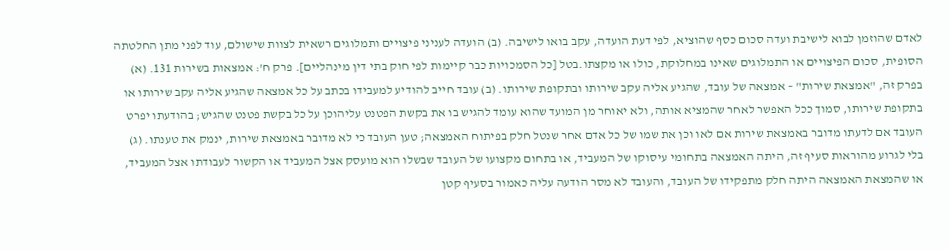לאדם שהוזמן לבוא לישיבת ועדה סכום כסף שהוציא, לפי דעת הועדה, עקב בואו לישיבה. (ב) הועדה לעניני פיצויים ותמלוגים רשאית לצוות שישולם, עוד לפני מתן החלטתה הסופית, סכום הפיצויים או התמלוגים שאינו במחלוקת, כולו או מקצתו.בטל [כל הסמכויות כבר קיימות לפי חוק בתי דין מינהליים]. פרק ח': אמצאות בשירות 131. (א) בפרק זה, "אמצאת שירות" – אמצאה של עובד, שהגיע אליה עקב שירותו ובתקופת שירותו. (ב) עובד חייב להודיע למעבידו בכתב על כל אמצאה שהגיע אליה עקב שירותו או בתקופת שירותו, סמוך ככל האפשר לאחר שהמציא אותה, ולא יאוחר מן המועד שהוא עומד להגיש בו את בקשת הפטנט עליהוכן על כל בקשת פטנט שהגיש; בהודעתו יפרט העובד אם לדעתו מדובר באמצאת שירות אם לאו וכן את שמו של כל אדם אחר שנטל חלק בפיתוח האמצאה; טען העובד כי לא מדובר באמצאת שירות, ינמק את טענתו. (ג) בלי לגרוע מהוראות סעיף זה, היתה האמצאה בתחומי עיסוקו של המעביד, או בתחום מקצועו של העובד שבשלו הוא מועסק אצל המעביד או הקשור לעבודתו אצל המעביד, או שהמצאת האמצאה היתה חלק מתפקידו של העובד, והעובד לא מסר הודעה עליה כאמור בסעיף קטן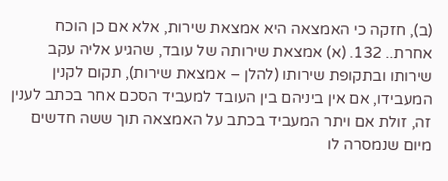(ב), חזקה כי האמצאה היא אמצאת שירות, אלא אם כן הוכח אחרת.. 132. (א) אמצאת שירותה של עובד, שהגיע אליה עקב שירותו ובתקופת שירותו (להלן – אמצאת שירות), תקום לקנין המעבידו, אם אין ביניהם בין העובד למעביד הסכם אחר בכתב לענין זה, זולת אם ויתר המעביד בכתב על האמצאה תוך ששה חדשים מיום שנמסרה לו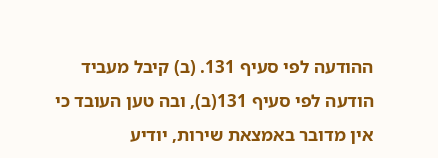ההודעה לפי סעיף 131. (ב) קיבל מעביד הודעה לפי סעיף 131(ב), ובה טען העובד כי אין מדובר באמצאת שירות, יודיע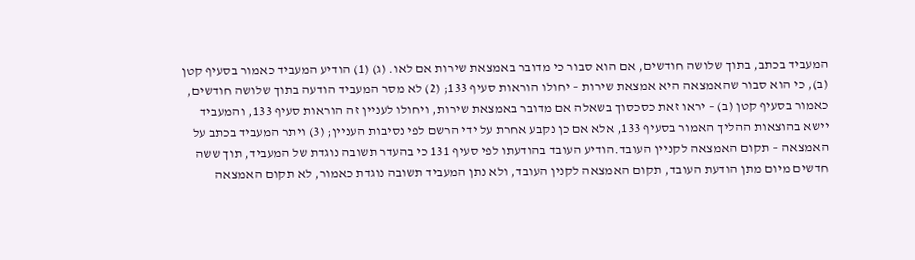המעביד בכתב, בתוך שלושה חודשים, אם הוא סבור כי מדובר באמצאת שירות אם לאו. (ג) (1) הודיע המעביד כאמור בסעיף קטן (ב), כי הוא סבור שהאמצאה היא אמצאת שירות – יחולו הוראות סעיף 133; (2) לא מסר המעביד הודעה בתוך שלושה חודשים, כאמור בסעיף קטן (ב) – יראו זאת כסכסוך בשאלה אם מדובר באמצאת שירות, ויחולו לעניין זה הוראות סעיף 133, והמעביד יישא בהוצאות ההליך האמור בסעיף 133, אלא אם כן נקבע אחרת על ידי הרשם לפי נסיבות העניין; (3) ויתר המעביד בכתב על האמצאה – תקום האמצאה לקניין העובד.הודיע העובד בהודעתו לפי סעיף 131 כי בהעדר תשובה נוגדת של המעביד, תוך ששה חדשים מיום מתן הודעת העובד, תקום האמצאה לקנין העובד, ולא נתן המעביד תשובה נוגדת כאמור, לא תקום האמצאה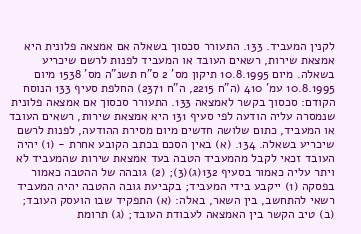לקנין המעביד. 133. התעורר סכסוך בשאלה אם אמצאה פלונית היא אמצאת שירות, רשאים העובד או המעביד לפנות לרשם שיכריע בשאלה. מיום 10.8.1995 תיקון מס' 2 ס"ח תשנ"ה מס' 1538 מיום 10.8.1995 עמ' 410 (ה"ח 2215, ה"ח 2371) החלפת סעיף 133 הנוסח הקודם: סכסוך בקשר לאמצאה 133. התעורר סכסוך אם אמצאה פלונית שנמסרה עליה הודעה לפי סעיף 131 היא אמצאת שירות, רשאים העובד או המעביד, כתום שלושה חדשים מיום מסירת ההודעה, לפנות לרשם שיכריע בשאלה. 134. (א) באין הסכם בכתב הקובע אחרת - (1) יהיה העובד זכאי לקבל מהמעביד הטבה בעד אמצאת שירות שהמעביד לא ויתר עליה כאמור בסעיף 132(ג)(3); (2) גובהה של ההטבה כאמור בפסקה (1) ייקבע בידי המעביד; בקביעת גובה ההטבה יהיה המעביד רשאי להתחשב, בין השאר, באלה: (א) התפקיד שבו הועסק העובד; (ב) טיב הקשר בין האמצאה לעבודת העובד; (ג) תרומת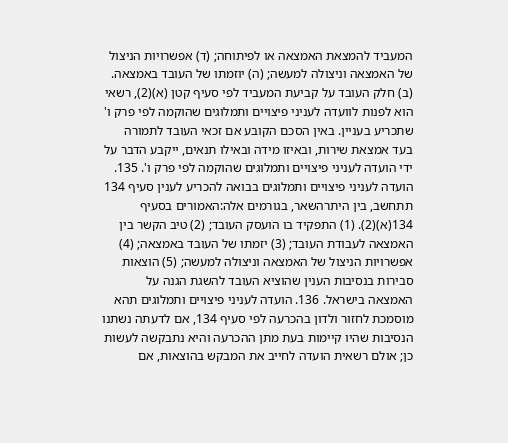המעביד להמצאת האמצאה או לפיתוחה; (ד) אפשרויות הניצול של האמצאה וניצולה למעשה; (ה) יוזמתו של העובד באמצאה. (ב) חלק העובד על קביעת המעביד לפי סעיף קטן (א)(2), רשאי הוא לפנות לוועדה לעניני פיצויים ותמלוגים שהוקמה לפי פרק ו' שתכריע בעניין. באין הסכם הקובע אם זכאי העובד לתמורה בעד אמצאת שירות, ובאיזו מידה ובאילו תנאים, ייקבע הדבר על ידי הועדה לעניני פיצויים ותמלוגים שהוקמה לפי פרק ו'. 135. הועדה לעניני פיצויים ותמלוגים בבואה להכריע לענין סעיף 134 תתחשב, בין היתרהשאר, בגורמים אלה:האמורים בסעיף 134(א)(2). (1) התפקיד בו הועסק העובד; (2) טיב הקשר בין האמצאה לעבודת העובד; (3) יזמתו של העובד באמצאה; (4) אפשרויות הניצול של האמצאה וניצולה למעשה; (5) הוצאות סבירות בנסיבות הענין שהוציא העובד להשגת הגנה על האמצאה בישראל. 136. הועדה לעניני פיצויים ותמלוגים תהא מוסמכת לחזור ולדון בהכרעה לפי סעיף 134, אם לדעתה נשתנו הנסיבות שהיו קיימות בעת מתן ההכרעה והיא נתבקשה לעשות כן; אולם רשאית הועדה לחייב את המבקש בהוצאות, אם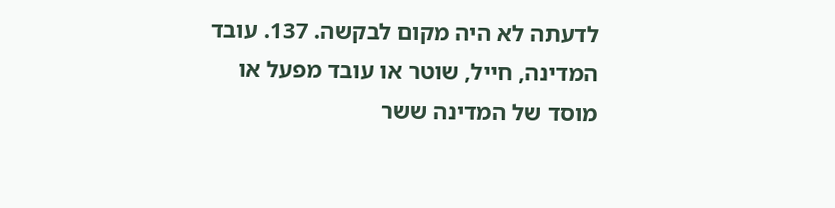לדעתה לא היה מקום לבקשה. 137. עובד המדינה, חייל, שוטר או עובד מפעל או מוסד של המדינה ששר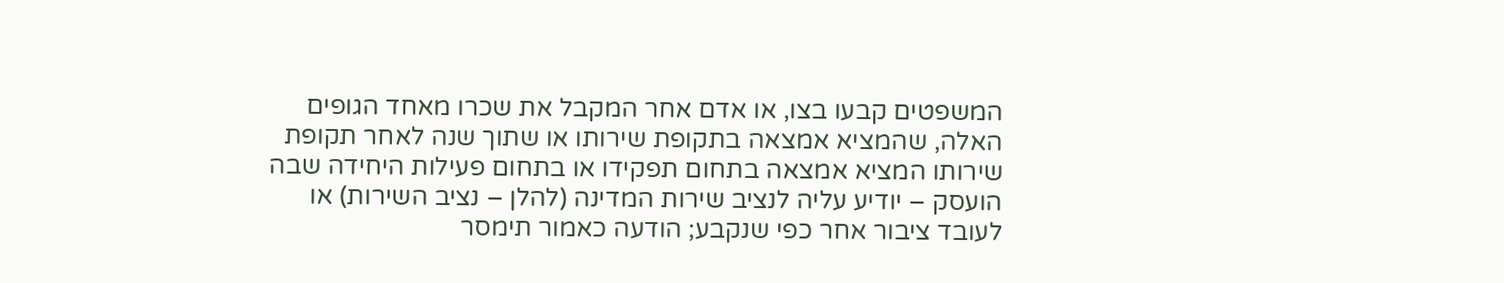המשפטים קבעו בצו, או אדם אחר המקבל את שכרו מאחד הגופים האלה, שהמציא אמצאה בתקופת שירותו או שתוך שנה לאחר תקופת שירותו המציא אמצאה בתחום תפקידו או בתחום פעילות היחידה שבה הועסק – יודיע עליה לנציב שירות המדינה (להלן – נציב השירות) או לעובד ציבור אחר כפי שנקבע; הודעה כאמור תימסר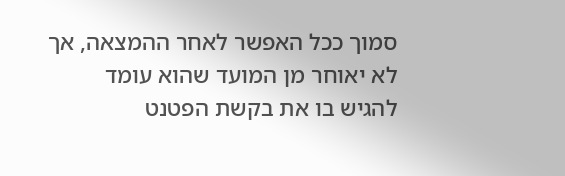סמוך ככל האפשר לאחר ההמצאה, אך לא יאוחר מן המועד שהוא עומד להגיש בו את בקשת הפטנט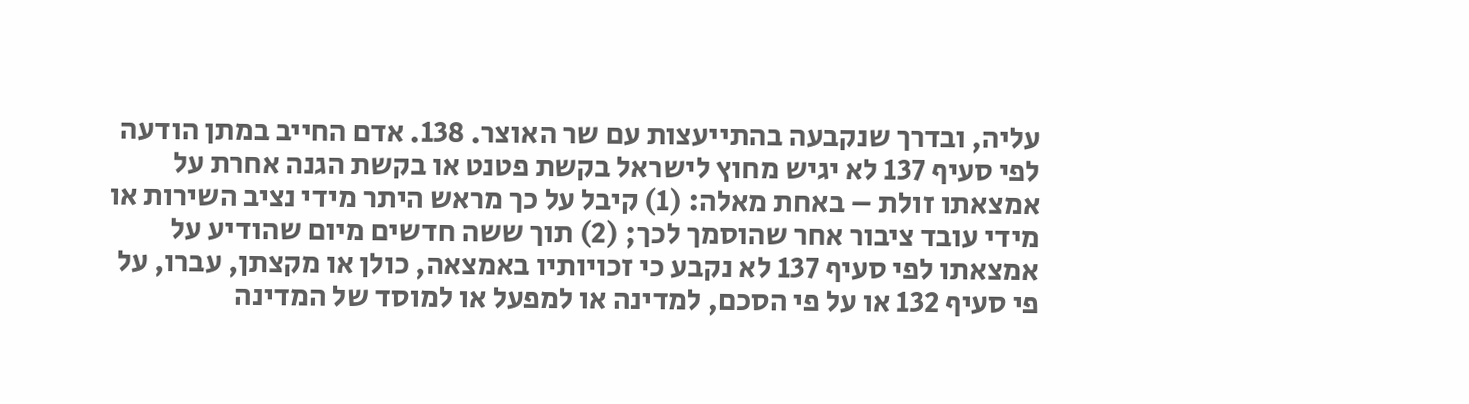עליה, ובדרך שנקבעה בהתייעצות עם שר האוצר. 138. אדם החייב במתן הודעה לפי סעיף 137 לא יגיש מחוץ לישראל בקשת פטנט או בקשת הגנה אחרת על אמצאתו זולת – באחת מאלה: (1) קיבל על כך מראש היתר מידי נציב השירות או מידי עובד ציבור אחר שהוסמך לכך; (2) תוך ששה חדשים מיום שהודיע על אמצאתו לפי סעיף 137 לא נקבע כי זכויותיו באמצאה, כולן או מקצתן, עברו, על פי סעיף 132 או על פי הסכם, למדינה או למפעל או למוסד של המדינה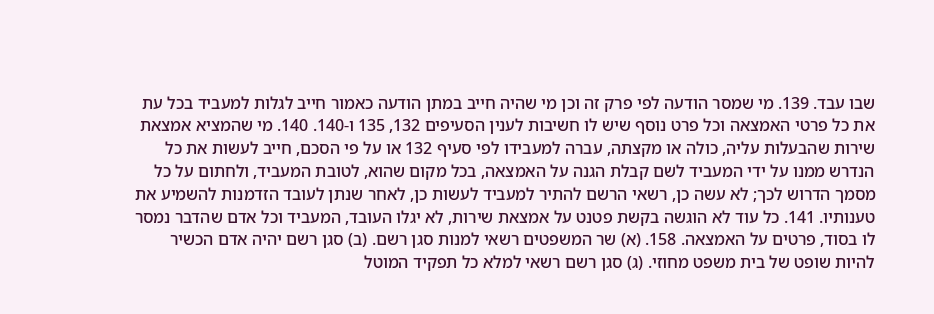שבו עבד. 139. מי שמסר הודעה לפי פרק זה וכן מי שהיה חייב במתן הודעה כאמור חייב לגלות למעביד בכל עת את כל פרטי האמצאה וכל פרט נוסף שיש לו חשיבות לענין הסעיפים 132, 135 ו-140. 140. מי שהמציא אמצאת שירות שהבעלות עליה, כולה או מקצתה, עברה למעבידו לפי סעיף 132 או על פי הסכם, חייב לעשות את כל הנדרש ממנו על ידי המעביד לשם קבלת הגנה על האמצאה, בכל מקום שהוא, לטובת המעביד, ולחתום על כל מסמך הדרוש לכך; לא עשה כן, רשאי הרשם להתיר למעביד לעשות כן, לאחר שנתן לעובד הזדמנות להשמיע את טענותיו. 141. כל עוד לא הוגשה בקשת פטנט על אמצאת שירות, לא יגלו העובד, המעביד וכל אדם שהדבר נמסר לו בסוד, פרטים על האמצאה. 158. (א) שר המשפטים רשאי למנות סגן רשם. (ב) סגן רשם יהיה אדם הכשיר להיות שופט של בית משפט מחוזי. (ג) סגן רשם רשאי למלא כל תפקיד המוטל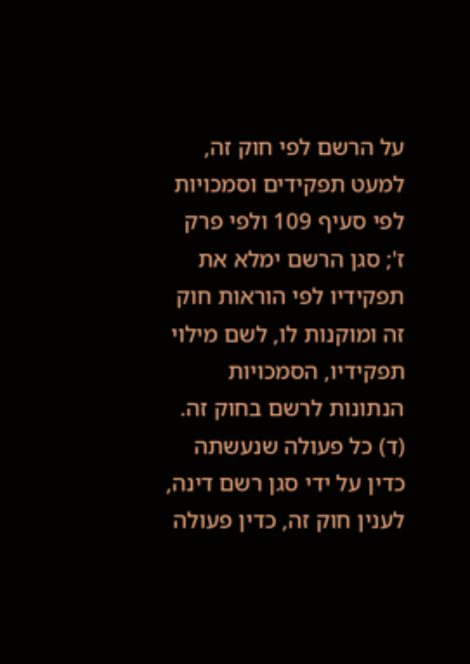על הרשם לפי חוק זה, למעט תפקידים וסמכויות לפי סעיף 109 ולפי פרק ז'; סגן הרשם ימלא את תפקידיו לפי הוראות חוק זה ומוקנות לו, לשם מילוי תפקידיו, הסמכויות הנתונות לרשם בחוק זה. (ד) כל פעולה שנעשתה כדין על ידי סגן רשם דינה, לענין חוק זה, כדין פעולה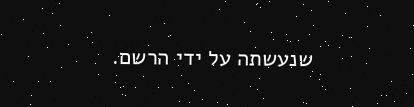שנעשתה על ידי הרשם.